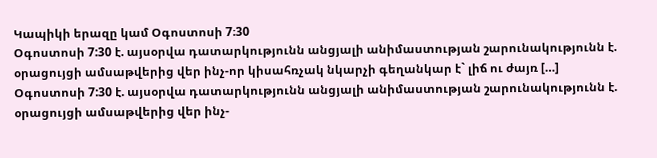Կապիկի երազը կամ Օգոստոսի 7։30
Օգոստոսի 7:30 է. այսօրվա դատարկությունն անցյալի անիմաստության շարունակությունն է. օրացույցի ամսաթվերից վեր ինչ-որ կիսահռչակ նկարչի գեղանկար է` լիճ ու ժայռ […]
Օգոստոսի 7:30 է. այսօրվա դատարկությունն անցյալի անիմաստության շարունակությունն է. օրացույցի ամսաթվերից վեր ինչ-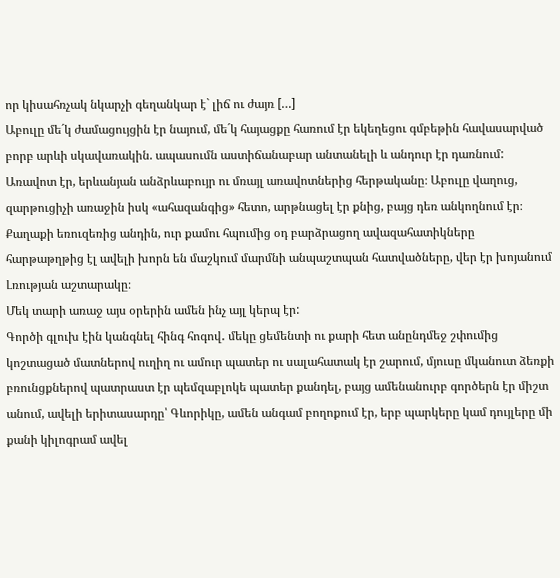որ կիսահռչակ նկարչի գեղանկար է` լիճ ու ժայռ […]
Աբուլը մե´կ ժամացույցին էր նայում, մե´կ հայացքը հառում էր եկեղեցու գմբեթին հավասարված բորբ արևի սկավառակին. ապասումն աստիճանաբար անտանելի և անդուր էր դառնում:
Առավոտ էր, երևանյան անձրևաբույր ու մռայլ առավոտներից հերթականը։ Աբուլը վաղուց, զարթուցիչի առաջին իսկ «ահազանգից» հետո, արթնացել էր քնից, բայց դեռ անկողնում էր։
Քաղաքի եռուզեռից անդին, ուր քամու հպումից օդ բարձրացող ավազահատիկները հարթաթղթից էլ ավելի խորն են մաշկում մարմնի անպաշտպան հատվածները, վեր էր խոյանում Լռության աշտարակը։
Մեկ տարի առաջ այս օրերին ամեն ինչ այլ կերպ էր:
Գործի գլուխ էին կանգնել հինգ հոգով․ մեկը ցեմենտի ու քարի հետ անընդմեջ շփումից կոշտացած մատներով ուղիղ ու ամուր պատեր ու սալահատակ էր շարում, մյուսը մկանուտ ձեռքի բռունցքներով պատրաստ էր պեմզաբլոկե պատեր քանդել, բայց ամենանուրբ գործերն էր միշտ անում, ավելի երիտասարդը՝ Գևորիկը, ամեն անգամ բողոքում էր, երբ պարկերը կամ դույլերը մի քանի կիլոգրամ ավել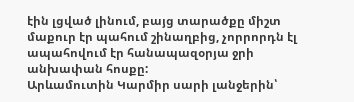էին լցված լինում, բայց տարածքը միշտ մաքուր էր պահում շինաղբից, չորրորդն էլ ապահովում էր հանապազօրյա ջրի անխափան հոսքը:
Արևամուտին Կարմիր սարի լանջերին՝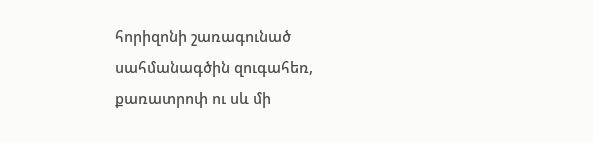հորիզոնի շառագունած սահմանագծին զուգահեռ, քառատրոփ ու սև մի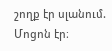շողք էր սլանում. Մոցոն էր։